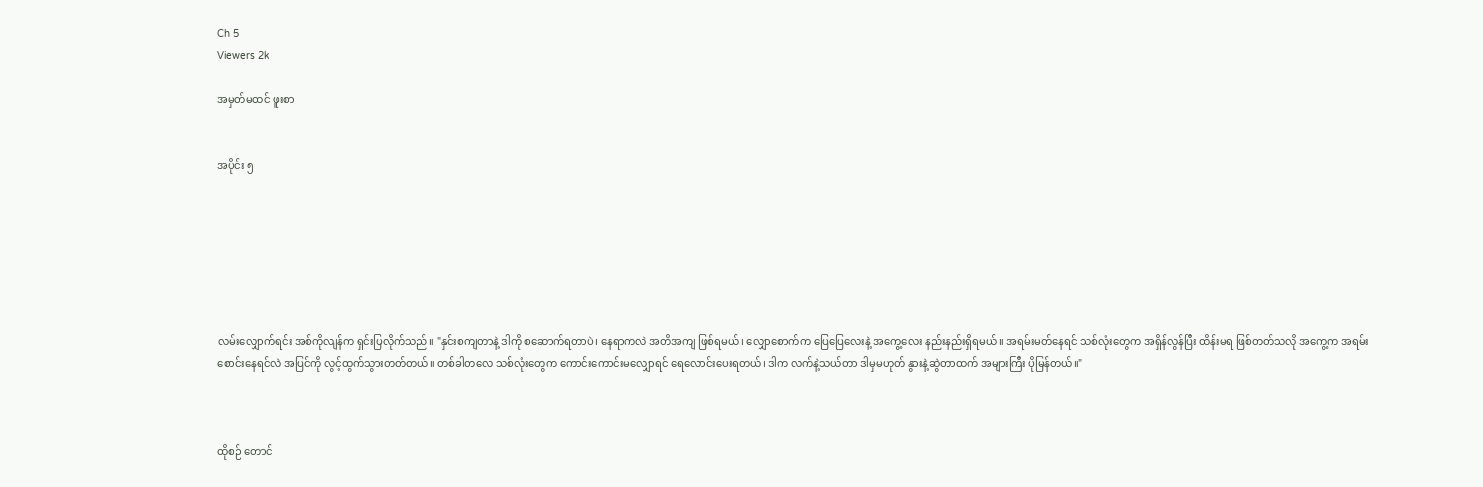Ch 5
Viewers 2k

အမှတ်မထင် ဖူးစာ


အပိုင်း ၅







လမ်းလျှောက်ရင်း အစ်ကိုလျန်က ရှင်းပြလိုက်သည်။ "နှင်းစကျတာနဲ့ ဒါကို စဆောက်ရတာပဲ၊ နေရာကလဲ အတိအကျ ဖြစ်ရမယ်၊ လျှောစောက်က ပြေပြေလေးနဲ့ အကွေ့လေး နည်းနည်းရှိရမယ်။ အရမ်းမတ်နေရင် သစ်လုံးတွေက အရှိန်လွန်ပြီး ထိန်းမရ ဖြစ်တတ်သလို အကွေ့က အရမ်းစောင်းနေရင်လဲ အပြင်ကို လွင့်ထွက်သွားတတ်တယ်။ တစ်ခါတလေ သစ်လုံးတွေက ကောင်းကောင်းမလျှောရင် ရေလောင်းပေးရတယ်၊ ဒါက လက်နဲ့သယ်တာ ဒါမှမဟုတ် နွားနဲ့ဆွဲတာထက် အများကြီး ပိုမြန်တယ်။"



ထိုစဉ် တောင်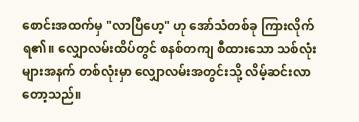စောင်းအထက်မှ "လာပြီဟေ့" ဟု အော်သံတစ်ခု ကြားလိုက်ရ၏။ လျှောလမ်းထိပ်တွင် စနစ်တကျ စီထားသော သစ်လုံးများအနက် တစ်လုံးမှာ လျှောလမ်းအတွင်းသို့ လိမ့်ဆင်းလာတော့သည်။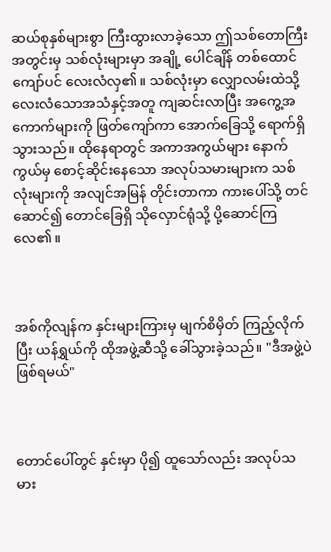ဆယ်စုနှစ်များစွာ ကြီးထွားလာခဲ့သော ဤသစ်တောကြီးအတွင်းမှ သစ်လုံးများမှာ အချို့ ပေါင်ချိန် တစ်ထောင်ကျော်ပင် လေးလံလှ၏။ သစ်လုံးမှာ လျှောလမ်းထဲသို့ လေးလံသောအသံနှင့်အတူ ကျဆင်းလာပြီး အကွေ့အကောက်များကို ဖြတ်ကျော်ကာ အောက်ခြေသို့ ရောက်ရှိသွားသည်။ ထိုနေရာတွင် အကာအကွယ်များ နောက်ကွယ်မှ စောင့်ဆိုင်းနေသော အလုပ်သမားများက သစ်လုံးများကို အလျင်အမြန် တိုင်းတာကာ ကားပေါ်သို့ တင်ဆောင်၍ တောင်ခြေရှိ သိုလှောင်ရုံသို့ ပို့ဆောင်ကြလေ၏။



အစ်ကိုလျန်က နှင်းများကြားမှ မျက်စိမှိတ် ကြည့်လိုက်ပြီး ယန်ရွှယ်ကို ထိုအဖွဲ့ဆီသို့ ခေါ်သွားခဲ့သည်။ "ဒီအဖွဲ့ပဲ ဖြစ်ရမယ်"



တောင်ပေါ်တွင် နှင်းမှာ ပို၍ ထူသော်လည်း အလုပ်သမား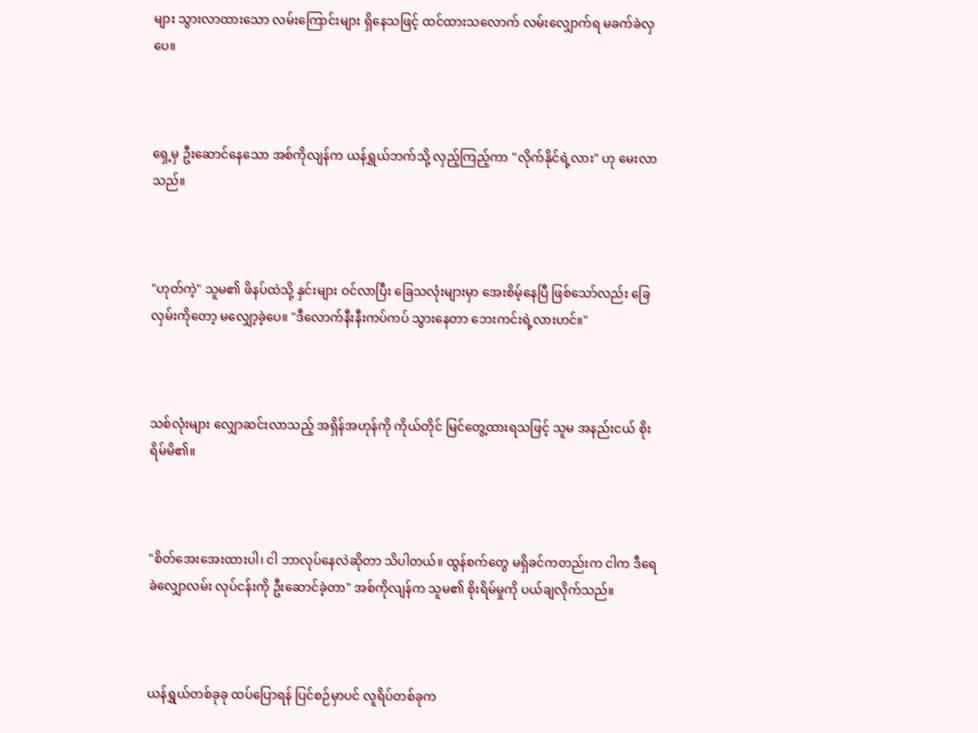များ သွားလာထားသော လမ်းကြောင်းများ ရှိနေသဖြင့် ထင်ထားသလောက် လမ်းလျှောက်ရ မခက်ခဲလှပေ။



ရှေ့မှ ဦးဆောင်နေသော အစ်ကိုလျန်က ယန်ရွှယ်ဘက်သို့ လှည့်ကြည့်ကာ "လိုက်နိုင်ရဲ့လား" ဟု မေးလာသည်။



"ဟုတ်ကဲ့" သူမ၏ ဖိနပ်ထဲသို့ နှင်းများ ဝင်လာပြီး ခြေသလုံးများမှာ အေးစိမ့်နေပြီ ဖြစ်သော်လည်း ခြေလှမ်းကိုတော့ မလျှော့ခဲ့ပေ။ "ဒီလောက်နီးနီးကပ်ကပ် သွားနေတာ ဘေးကင်းရဲ့လားဟင်။"



သစ်လုံးများ လျှောဆင်းလာသည့် အရှိန်အဟုန်ကို ကိုယ်တိုင် မြင်တွေ့ထားရသဖြင့် သူမ အနည်းငယ် စိုးရိမ်မိ၏။



"စိတ်အေးအေးထားပါ၊ ငါ ဘာလုပ်နေလဲဆိုတာ သိပါတယ်။ ထွန်စက်တွေ မရှိခင်ကတည်းက ငါက ဒီရေခဲလျှောလမ်း လုပ်ငန်းကို ဦးဆောင်ခဲ့တာ" အစ်ကိုလျန်က သူမ၏ စိုးရိမ်မှုကို ပယ်ချလိုက်သည်။



ယန်ရွှယ်တစ်ခုခု ထပ်ပြောရန် ပြင်စဉ်မှာပင် လူရိပ်တစ်ခုက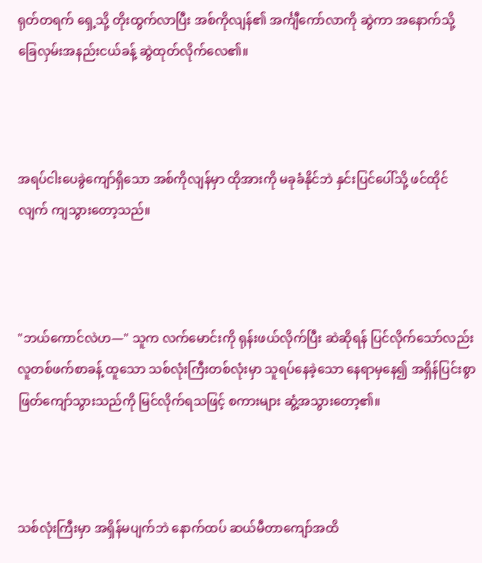ရုတ်တရက် ရှေ့သို့ တိုးထွက်လာပြီး အစ်ကိုလျန်၏ အင်္ကျီကော်လာကို ဆွဲကာ အနောက်သို့ ခြေလှမ်းအနည်းငယ်ခန့် ဆွဲထုတ်လိုက်လေ၏။



အရပ်ငါးပေခွဲကျော်ရှိသော အစ်ကိုလျန်မှာ ထိုအားကို မခုခံနိုင်ဘဲ နှင်းပြင်ပေါ်သို့ ဖင်ထိုင်လျက် ကျသွားတော့သည်။



"ဘယ်ကောင်လဲဟ—" သူက လက်မောင်းကို ရုန်းဖယ်လိုက်ပြီး ဆဲဆိုရန် ပြင်လိုက်သော်လည်း လူတစ်ဖက်စာခန့် ထူသော သစ်လုံးကြီးတစ်လုံးမှာ သူရပ်နေခဲ့သော နေရာမှနေ၍ အရှိန်ပြင်းစွာ ဖြတ်ကျော်သွားသည်ကို မြင်လိုက်ရသဖြင့် စကားများ ဆွံ့အသွားတော့၏။



သစ်လုံးကြီးမှာ အရှိန်မပျက်ဘဲ နောက်ထပ် ဆယ်မီတာကျော်အထိ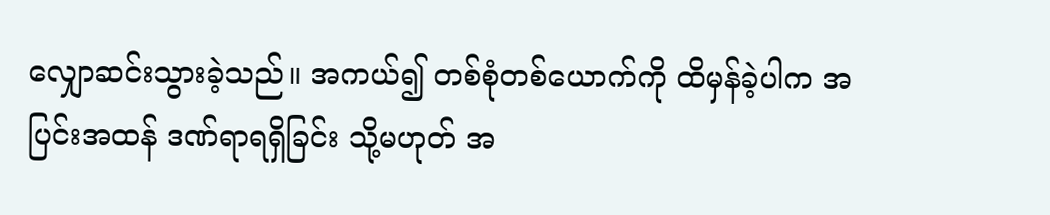လျှောဆင်းသွားခဲ့သည်။ အကယ်၍ တစ်စုံတစ်ယောက်ကို ထိမှန်ခဲ့ပါက အပြင်းအထန် ဒဏ်ရာရရှိခြင်း သို့မဟုတ် အ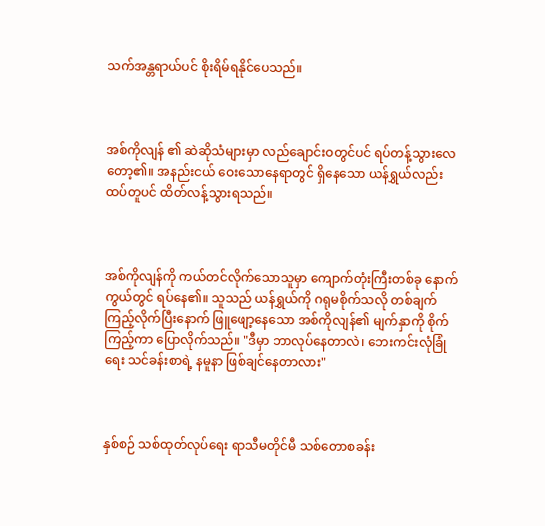သက်အန္တရာယ်ပင် စိုးရိမ်ရနိုင်ပေသည်။



အစ်ကိုလျန် ၏ ဆဲဆိုသံများမှာ လည်ချောင်းဝတွင်ပင် ရပ်တန့်သွားလေတော့၏။ အနည်းငယ် ဝေးသောနေရာတွင် ရှိနေသော ယန်ရွှယ်လည်း ထပ်တူပင် ထိတ်လန့်သွားရသည်။



အစ်ကိုလျန်ကို ကယ်တင်လိုက်သောသူမှာ ကျောက်တုံးကြီးတစ်ခု နောက်ကွယ်တွင် ရပ်နေ၏။ သူသည် ယန်ရွှယ်ကို ဂရုမစိုက်သလို တစ်ချက်ကြည့်လိုက်ပြီးနောက် ဖြူဖျော့နေသော အစ်ကိုလျန်၏ မျက်နှာကို စိုက်ကြည့်ကာ ပြောလိုက်သည်။ "ဒီမှာ ဘာလုပ်နေတာလဲ၊ ဘေးကင်းလုံခြုံရေး သင်ခန်းစာရဲ့ နမူနာ ဖြစ်ချင်နေတာလား"



နှစ်စဉ် သစ်ထုတ်လုပ်ရေး ရာသီမတိုင်မီ သစ်တောစခန်း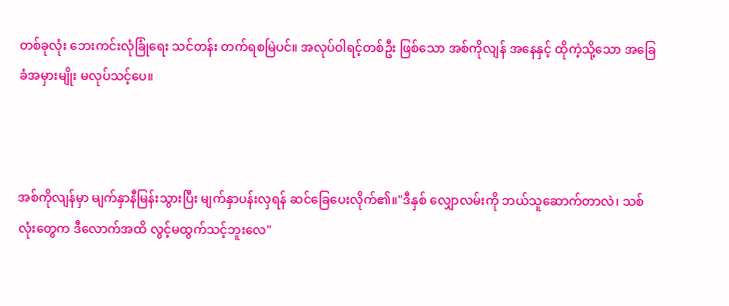တစ်ခုလုံး ဘေးကင်းလုံခြုံရေး သင်တန်း တက်ရစမြဲပင်။ အလုပ်ဝါရင့်တစ်ဦး ဖြစ်သော အစ်ကိုလျန် အနေနှင့် ထိုကဲ့သို့သော အခြေခံအမှားမျိုး မလုပ်သင့်ပေ။



အစ်ကိုလျန်မှာ မျက်နှာနီမြန်းသွားပြီး မျက်နှာပန်းလှရန် ဆင်ခြေပေးလိုက်၏။"ဒီနှစ် လျှောလမ်းကို ဘယ်သူဆောက်တာလဲ၊ သစ်လုံးတွေက ဒီလောက်အထိ လွင့်မထွက်သင့်ဘူးလေ"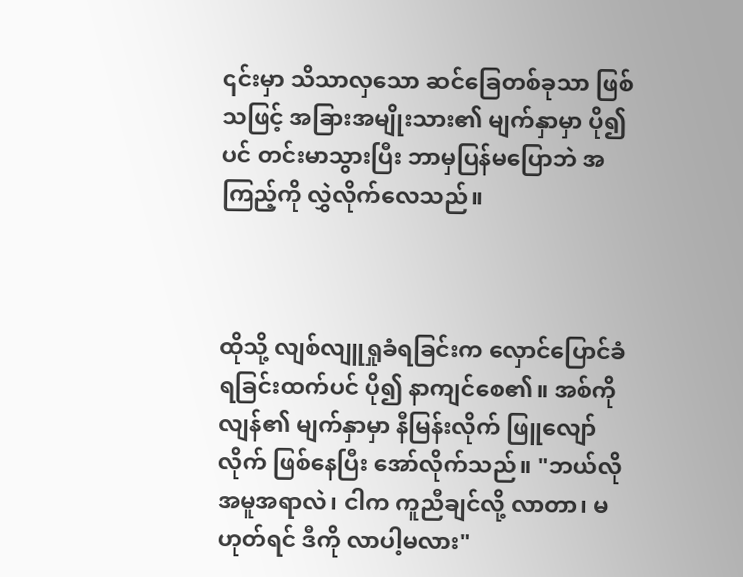၎င်းမှာ သိသာလှသော ဆင်ခြေတစ်ခုသာ ဖြစ်သဖြင့် အခြားအမျိုးသား၏ မျက်နှာမှာ ပို၍ပင် တင်းမာသွားပြီး ဘာမှပြန်မပြောဘဲ အကြည့်ကို လွှဲလိုက်လေသည်။



ထိုသို့ လျစ်လျူရှုခံရခြင်းက လှောင်ပြောင်ခံရခြင်းထက်ပင် ပို၍ နာကျင်စေ၏။ အစ်ကိုလျန်၏ မျက်နှာမှာ နီမြန်းလိုက် ဖြူလျော်လိုက် ဖြစ်နေပြီး အော်လိုက်သည်။ "ဘယ်လိုအမူအရာလဲ၊ ငါက ကူညီချင်လို့ လာတာ၊ မဟုတ်ရင် ဒီကို လာပါ့မလား"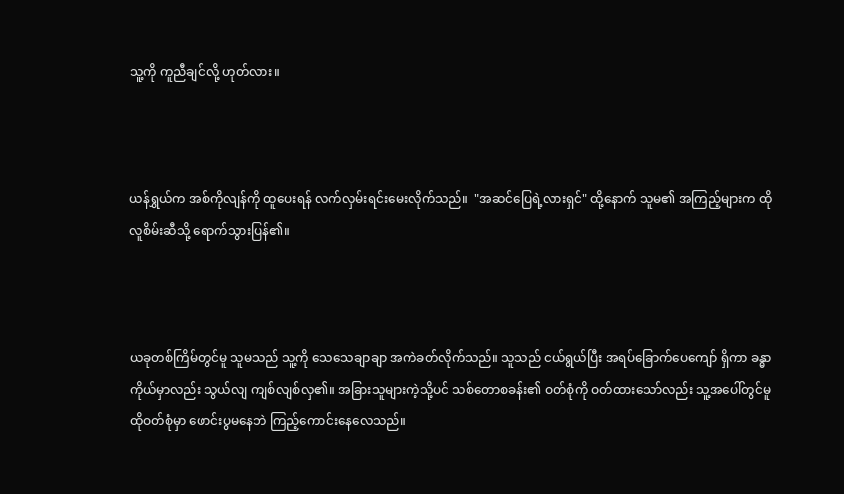သူ့ကို ကူညီချင်လို့ ဟုတ်လား။



ယန်ရွှယ်က အစ်ကိုလျန်ကို ထူပေးရန် လက်လှမ်းရင်းမေးလိုက်သည်။  "အဆင်ပြေရဲ့လားရှင်" ထို့နောက် သူမ၏ အကြည့်များက ထိုလူစိမ်းဆီသို့ ရောက်သွားပြန်၏။



ယခုတစ်ကြိမ်တွင်မူ သူမသည် သူ့ကို သေသေချာချာ အကဲခတ်လိုက်သည်။ သူသည် ငယ်ရွယ်ပြီး အရပ်ခြောက်ပေကျော် ရှိကာ ခန္ဓာကိုယ်မှာလည်း သွယ်လျ ကျစ်လျစ်လှ၏။ အခြားသူများကဲ့သို့ပင် သစ်တောစခန်း၏ ဝတ်စုံကို ဝတ်ထားသော်လည်း သူ့အပေါ်တွင်မူ ထိုဝတ်စုံမှာ ဖောင်းပွမနေဘဲ ကြည့်ကောင်းနေလေသည်။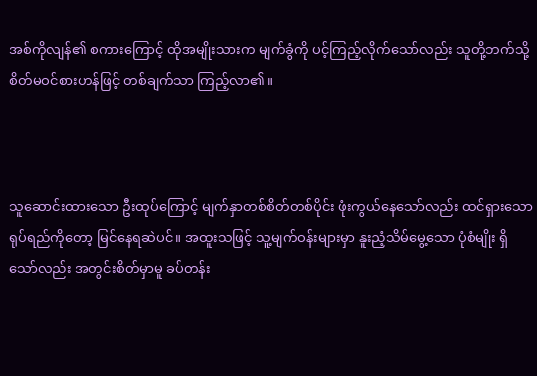အစ်ကိုလျန်၏ စကားကြောင့် ထိုအမျိုးသားက မျက်ခွံကို ပင့်ကြည့်လိုက်သော်လည်း သူတို့ဘက်သို့ စိတ်မဝင်စားဟန်ဖြင့် တစ်ချက်သာ ကြည့်လာ၏။



သူဆောင်းထားသော ဦးထုပ်ကြောင့် မျက်နှာတစ်စိတ်တစ်ပိုင်း ဖုံးကွယ်နေသော်လည်း ထင်ရှားသော ရုပ်ရည်ကိုတော့ မြင်နေရဆဲပင်။ အထူးသဖြင့် သူ့မျက်ဝန်းများမှာ နူးညံ့သိမ်မွေ့သော ပုံစံမျိုး ရှိသော်လည်း အတွင်းစိတ်မှာမူ ခပ်တန်း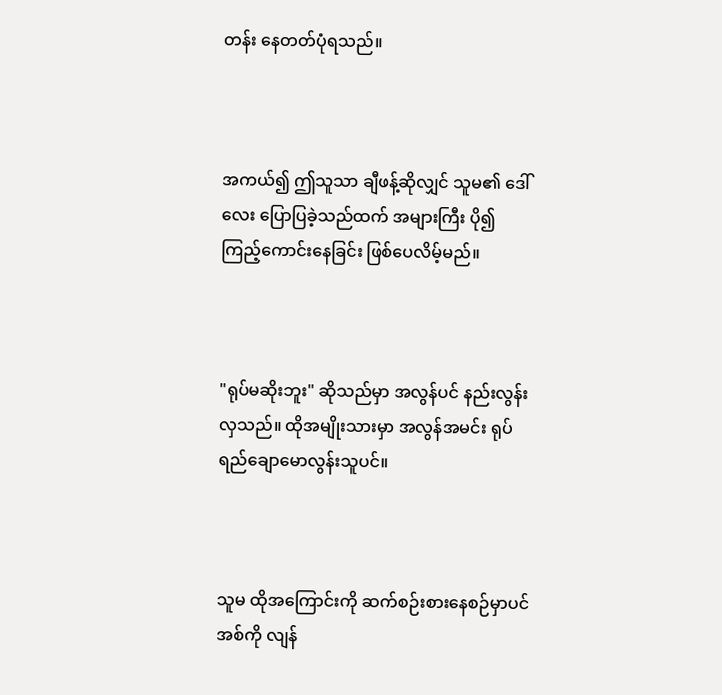တန်း နေတတ်ပုံရသည်။



အကယ်၍ ဤသူသာ ချီဖန့်ဆိုလျှင် သူမ၏ ဒေါ်လေး ပြောပြခဲ့သည်ထက် အများကြီး ပို၍ ကြည့်ကောင်းနေခြင်း ဖြစ်ပေလိမ့်မည်။



"ရုပ်မဆိုးဘူး" ဆိုသည်မှာ အလွန်ပင် နည်းလွန်းလှသည်။ ထိုအမျိုးသားမှာ အလွန်အမင်း ရုပ်ရည်ချောမောလွန်းသူပင်။



သူမ ထိုအကြောင်းကို ဆက်စဉ်းစားနေစဉ်မှာပင် အစ်ကို လျန်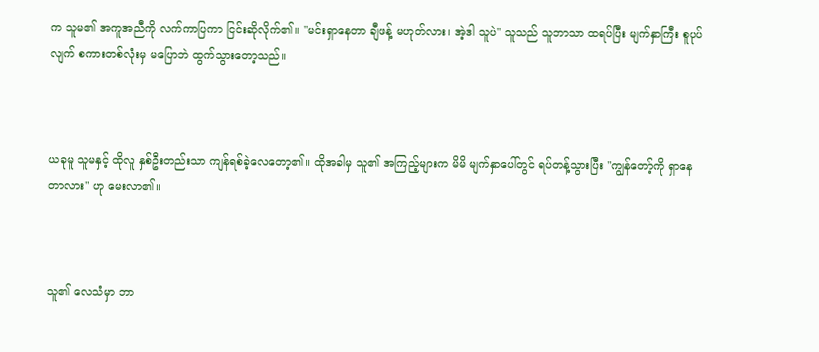က သူမ၏ အကူအညီကို လက်ကာပြကာ ငြင်းဆိုလိုက်၏။ "မင်းရှာနေတာ ချီဖန့် မဟုတ်လား၊ အဲ့ဒါ သူပဲ" သူသည် သူဘာသာ ထရပ်ပြီး မျက်နှာကြီး စူပုပ်လျက် စကားတစ်လုံးမှ မပြောဘဲ ထွက်သွားတော့သည်။



ယခုမူ သူမနှင့် ထိုလူ နှစ်ဦးတည်းသာ ကျန်ရစ်ခဲ့လေတော့၏။ ထိုအခါမှ သူ၏ အကြည့်များက မိမိ မျက်နှာပေါ်တွင် ရပ်တန့်သွားပြီး "ကျွန်တော့်ကို ရှာနေတာလား" ဟု မေးလာ၏။



သူ၏ လေသံမှာ ဘာ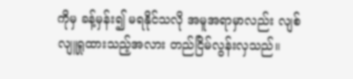ကိုမှ ခန့်မှန်း၍ မရနိုင်သလို အမူအရာမှာလည်း လျစ်လျူရှုထားသည့်အလား တည်ငြိမ်လွန်းလှသည်။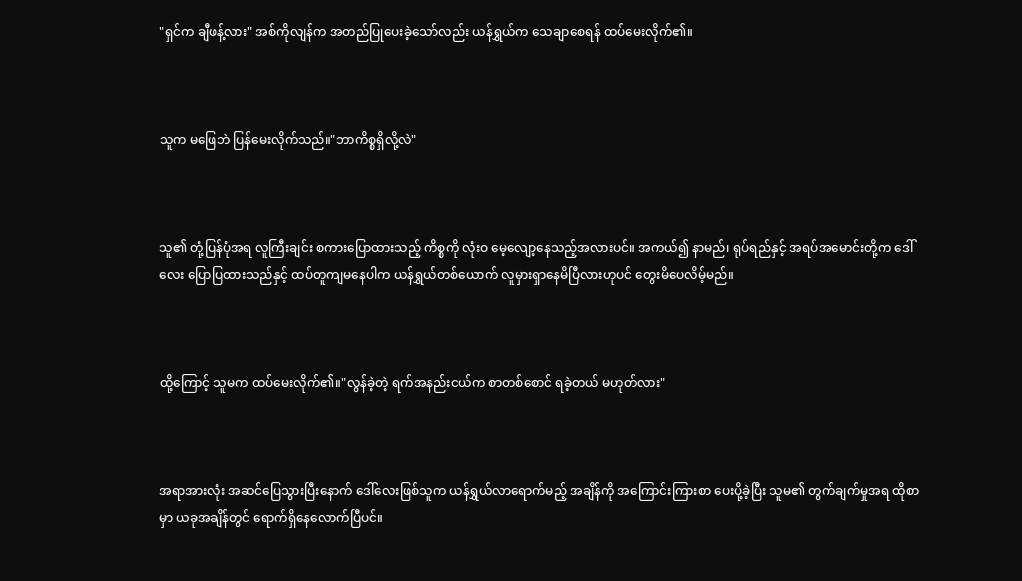"ရှင်က ချီဖန့်လား" အစ်ကိုလျန်က အတည်ပြုပေးခဲ့သော်လည်း ယန်ရွှယ်က သေချာစေရန် ထပ်မေးလိုက်၏။



သူက မဖြေဘဲ ပြန်မေးလိုက်သည်။"ဘာကိစ္စရှိလို့လဲ"



သူ၏ တုံ့ပြန်ပုံအရ လူကြီးချင်း စကားပြောထားသည့် ကိစ္စကို လုံးဝ မေ့လျော့နေသည့်အလားပင်။ အကယ်၍ နာမည်၊ ရုပ်ရည်နှင့် အရပ်အမောင်းတို့က ဒေါ်လေး ပြောပြထားသည်နှင့် ထပ်တူကျမနေပါက ယန်ရွှယ်တစ်ယောက် လူမှားရှာနေမိပြီလားဟုပင် တွေးမိပေလိမ့်မည်။



ထို့ကြောင့် သူမက ထပ်မေးလိုက်၏။"လွန်ခဲ့တဲ့ ရက်အနည်းငယ်က စာတစ်စောင် ရခဲ့တယ် မဟုတ်လား"



အရာအားလုံး အဆင်ပြေသွားပြီးနောက် ဒေါ်လေးဖြစ်သူက ယန်ရွှယ်လာရောက်မည့် အချိန်ကို အကြောင်းကြားစာ ပေးပို့ခဲ့ပြီး သူမ၏ တွက်ချက်မှုအရ ထိုစာမှာ ယခုအချိန်တွင် ရောက်ရှိနေလောက်ပြီပင်။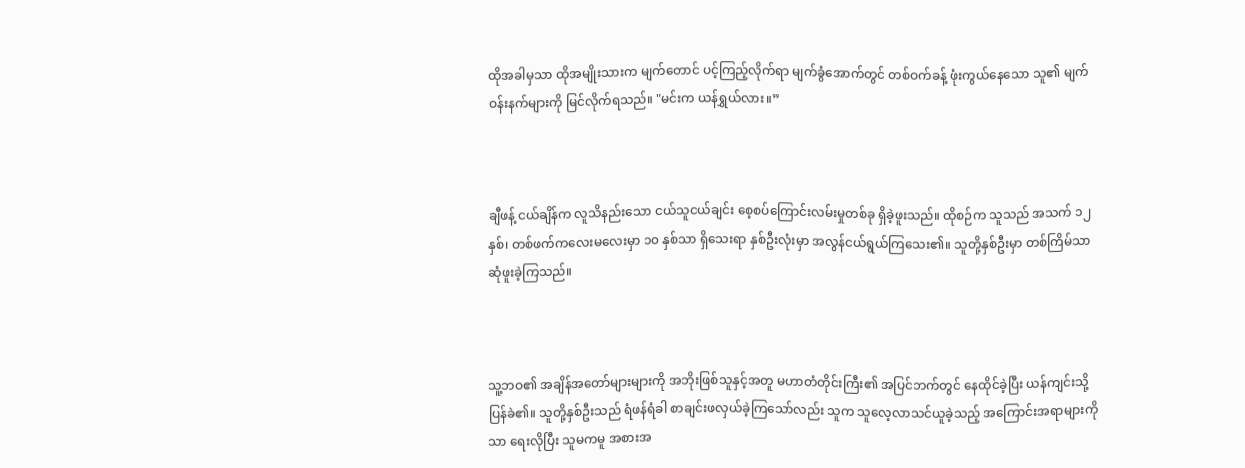ထိုအခါမှသာ ထိုအမျိုးသားက မျက်တောင် ပင့်ကြည့်လိုက်ရာ မျက်ခွံအောက်တွင် တစ်ဝက်ခန့် ဖုံးကွယ်နေသော သူ၏ မျက်ဝန်းနက်များကို မြင်လိုက်ရသည်။ "မင်းက ယန်ရွှယ်လား။”



ချီဖန့် ငယ်ချိန်က လူသိနည်းသော ငယ်သူငယ်ချင်း စေ့စပ်ကြောင်းလမ်းမှုတစ်ခု ရှိခဲ့ဖူးသည်။ ထိုစဉ်က သူသည် အသက် ၁၂ နှစ်၊ တစ်ဖက်ကလေးမလေးမှာ ၁၀ နှစ်သာ ရှိသေးရာ နှစ်ဦးလုံးမှာ အလွန်ငယ်ရွယ်ကြသေး၏။ သူတို့နှစ်ဦးမှာ တစ်ကြိမ်သာ ဆုံဖူးခဲ့ကြသည်။



သူ့ဘဝ၏ အချိန်အတော်များများကို အဘိုးဖြစ်သူနှင့်အတူ မဟာတံတိုင်းကြီး၏ အပြင်ဘက်တွင် နေထိုင်ခဲ့ပြီး ယန်ကျင်းသို့ ပြန်ခဲ၏။ သူတို့နှစ်ဦးသည် ရံဖန်ရံခါ စာချင်းဖလှယ်ခဲ့ကြသော်လည်း သူက သူလေ့လာသင်ယူခဲ့သည့် အကြောင်းအရာများကိုသာ ရေးလိုပြီး သူမကမူ အစားအ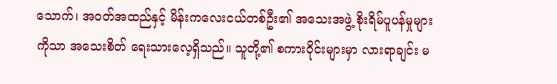သောက်၊ အဝတ်အထည်နှင့် မိန်းကလေးငယ်တစ်ဦး၏ အသေးအဖွဲ့ စိုးရိမ်ပူပန်မှုများကိုသာ အသေးစိတ် ရေးသားလေ့ရှိသည်။ သူတို့၏ စကားဝိုင်းများမှာ လားရာချင်း မ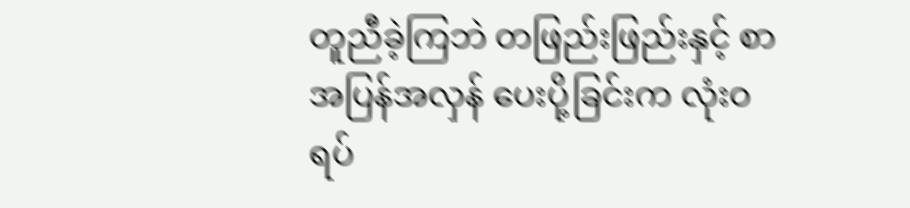တူညီခဲ့ကြဘဲ တဖြည်းဖြည်းနှင့် စာအပြန်အလှန် ပေးပို့ခြင်းက လုံးဝရပ်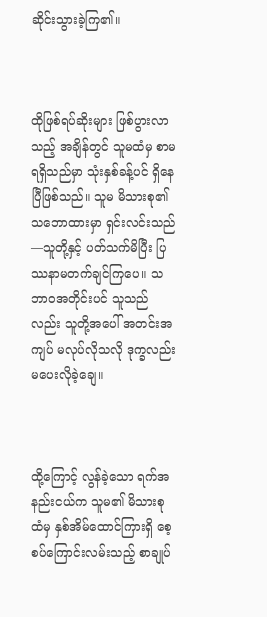ဆိုင်းသွားခဲ့ကြ၏။



ထိုဖြစ်ရပ်ဆိုးများ ဖြစ်ပွားလာသည့် အချိန်တွင် သူမထံမှ စာမရရှိသည်မှာ သုံးနှစ်ခန့်ပင် ရှိနေပြီဖြစ်သည်။ သူမ မိသားစု၏ သဘောထားမှာ ရှင်းလင်းသည်—သူတို့နှင့် ပတ်သက်မိပြီး ပြဿနာမတက်ချင်ကြပေ။ သဘာဝအတိုင်းပင် သူသည်လည်း သူတို့အပေါ် အတင်းအကျပ် မလုပ်လိုသလို ဒုက္ခလည်း မပေးလိုခဲ့ချေ။



ထို့ကြောင့် လွန်ခဲ့သော ရက်အနည်းငယ်က သူမ၏ မိသားစုထံမှ နှစ်အိမ်ထောင်ကြားရှိ စေ့စပ်ကြောင်းလမ်းသည့် စာချုပ်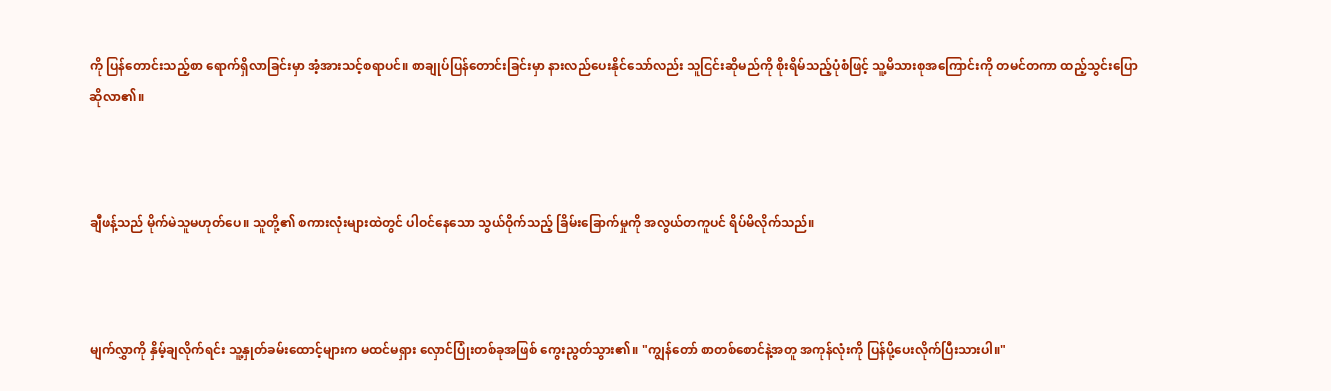ကို ပြန်တောင်းသည့်စာ ရောက်ရှိလာခြင်းမှာ အံ့အားသင့်စရာပင်။ စာချုပ်ပြန်တောင်းခြင်းမှာ နားလည်ပေးနိုင်သော်လည်း သူငြင်းဆိုမည်ကို စိုးရိမ်သည့်ပုံစံဖြင့် သူ့မိသားစုအကြောင်းကို တမင်တကာ ထည့်သွင်းပြောဆိုလာ၏။



ချီဖန့်သည် မိုက်မဲသူမဟုတ်ပေ။ သူတို့၏ စကားလုံးများထဲတွင် ပါဝင်နေသော သွယ်ဝိုက်သည့် ခြိမ်းခြောက်မှုကို အလွယ်တကူပင် ရိပ်မိလိုက်သည်။



မျက်လွှာကို နှိမ့်ချလိုက်ရင်း သူ့နှုတ်ခမ်းထောင့်များက မထင်မရှား လှောင်ပြုံးတစ်ခုအဖြစ် ကွေးညွတ်သွား၏။ "ကျွန်တော် စာတစ်စောင်နဲ့အတူ အကုန်လုံးကို ပြန်ပို့ပေးလိုက်ပြီးသားပါ။"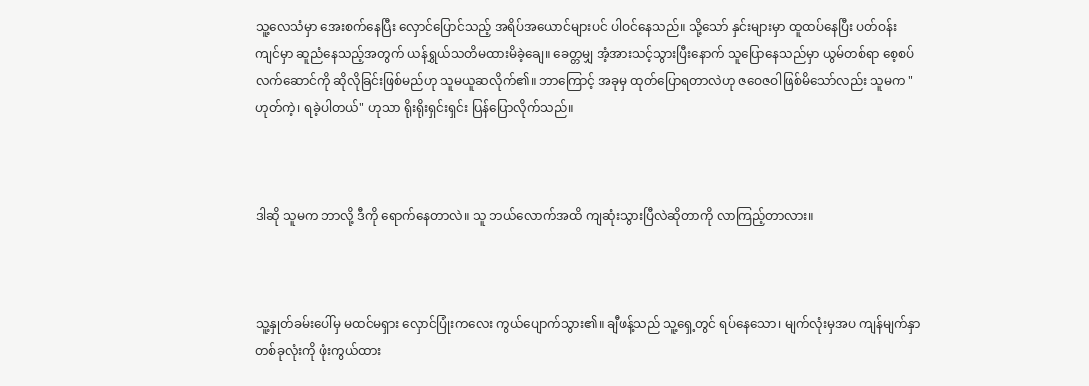သူ့လေသံမှာ အေးစက်နေပြီး လှောင်ပြောင်သည့် အရိပ်အယောင်များပင် ပါဝင်နေသည်။ သို့သော် နှင်းများမှာ ထူထပ်နေပြီး ပတ်ဝန်းကျင်မှာ ဆူညံနေသည့်အတွက် ယန်ရွှယ်သတိမထားမိခဲ့ချေ။ ခေတ္တမျှ အံ့အားသင့်သွားပြီးနောက် သူပြောနေသည်မှာ ယွမ်တစ်ရာ စေ့စပ်လက်ဆောင်ကို ဆိုလိုခြင်းဖြစ်မည်ဟု သူမယူဆလိုက်၏။ ဘာကြောင့် အခုမှ ထုတ်ပြောရတာလဲဟု ဇဝေဇဝါဖြစ်မိသော်လည်း သူမက "ဟုတ်ကဲ့၊ ရခဲ့ပါတယ်" ဟုသာ ရိုးရိုးရှင်းရှင်း ပြန်ပြောလိုက်သည်။



ဒါဆို သူမက ဘာလို့ ဒီကို ရောက်နေတာလဲ။ သူ ဘယ်လောက်အထိ ကျဆုံးသွားပြီလဲဆိုတာကို လာကြည့်တာလား။



သူ့နှုတ်ခမ်းပေါ်မှ မထင်မရှား လှောင်ပြုံးကလေး ကွယ်ပျောက်သွား၏။ ချီဖန့်သည် သူ့ရှေ့တွင် ရပ်နေသော၊ မျက်လုံးမှအပ ကျန်မျက်နှာတစ်ခုလုံးကို ဖုံးကွယ်ထား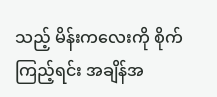သည့် မိန်းကလေးကို စိုက်ကြည့်ရင်း အချိန်အ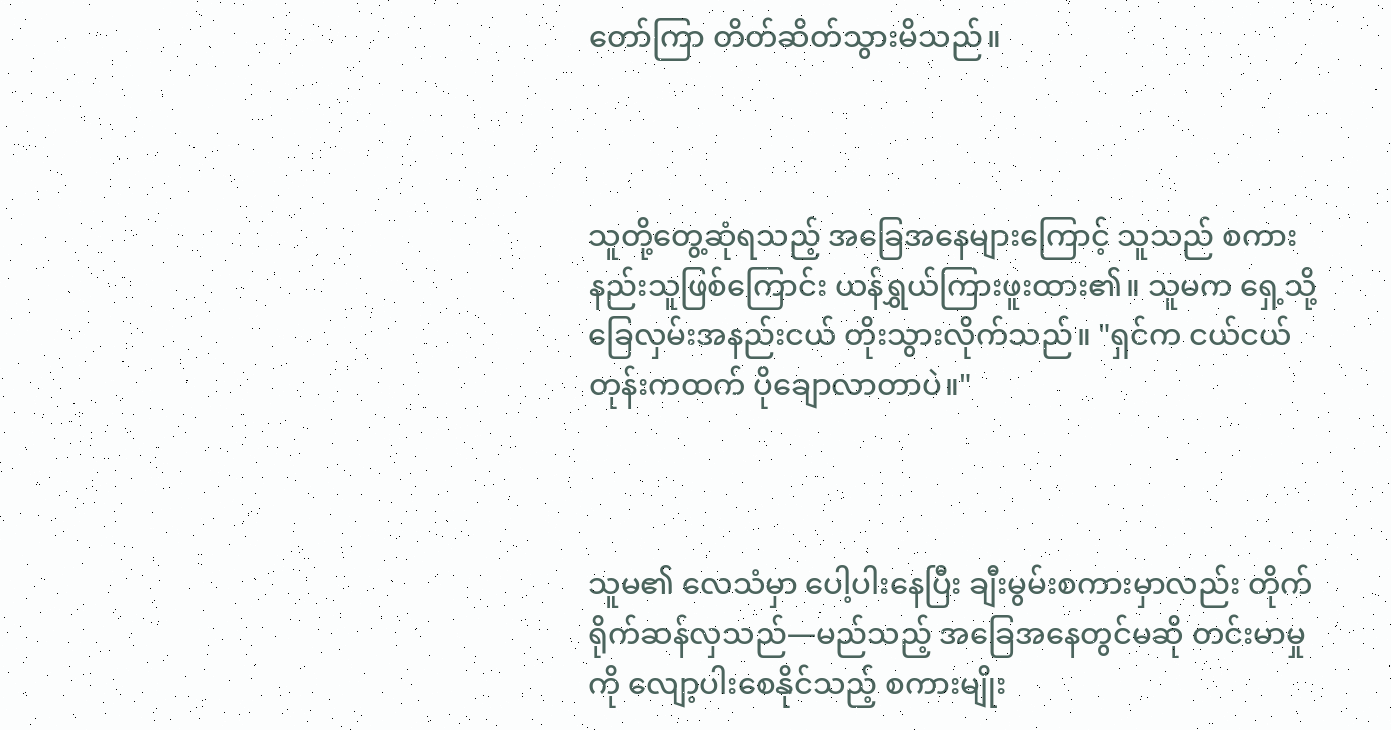တော်ကြာ တိတ်ဆိတ်သွားမိသည်။



သူတို့တွေ့ဆုံရသည့် အခြေအနေများကြောင့် သူသည် စကားနည်းသူဖြစ်ကြောင်း ယန်ရွှယ်ကြားဖူးထား၏။ သူမက ရှေ့သို့ ခြေလှမ်းအနည်းငယ် တိုးသွားလိုက်သည်။ "ရှင်က ငယ်ငယ်တုန်းကထက် ပိုချောလာတာပဲ။"



သူမ၏ လေသံမှာ ပေါ့ပါးနေပြီး ချီးမွမ်းစကားမှာလည်း တိုက်ရိုက်ဆန်လှသည်—မည်သည့် အခြေအနေတွင်မဆို တင်းမာမှုကို လျော့ပါးစေနိုင်သည့် စကားမျိုး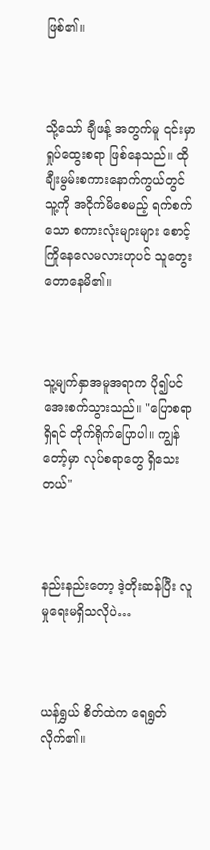ဖြစ်၏။



သို့သော် ချီဖန့် အတွက်မူ ၎င်းမှာ ရှုပ်ထွေးစရာ ဖြစ်နေသည်။ ထိုချီးမွမ်းစကားနောက်ကွယ်တွင် သူ့ကို အငိုက်မိစေမည့် ရက်စက်သော စကားလုံးများများ စောင့်ကြိုနေလေမလားဟုပင် သူတွေးတောနေမိ၏။



သူ့မျက်နှာအမူအရာက ပို၍ပင် အေးစက်သွားသည်။ "ပြောစရာရှိရင် တိုက်ရိုက်ပြောပါ။ ကျွန်တော့်မှာ လုပ်စရာတွေ ရှိသေးတယ်"



နည်းနည်းတော့ ဒဲ့တိုးဆန်ပြီး လူမှုရေးမရှိသလိုပဲ…



ယန်ရွှယ် စိတ်ထဲက ရေရွတ်လိုက်၏။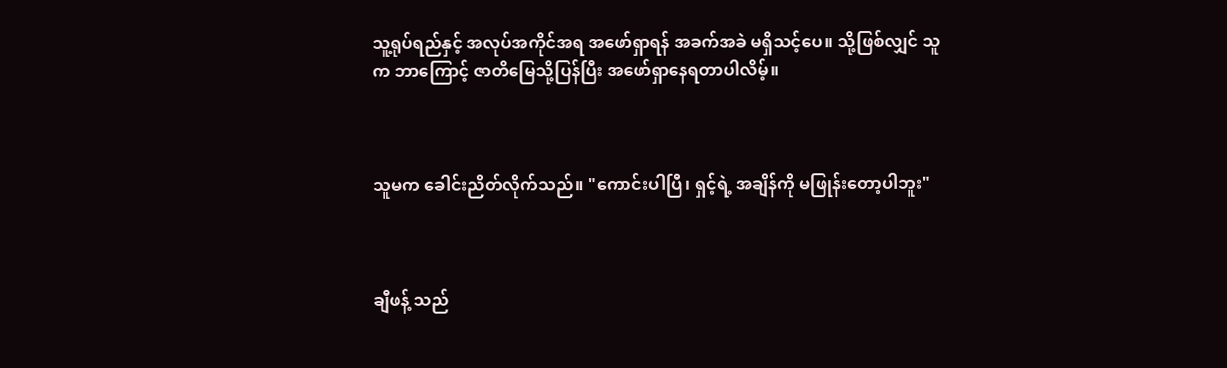သူ့ရုပ်ရည်နှင့် အလုပ်အကိုင်အရ အဖော်ရှာရန် အခက်အခဲ မရှိသင့်ပေ။ သို့ဖြစ်လျှင် သူက ဘာကြောင့် ဇာတိမြေသို့ပြန်ပြီး အဖော်ရှာနေရတာပါလိမ့်။



သူမက ခေါင်းညိတ်လိုက်သည်။ "ကောင်းပါပြီ၊ ရှင့်ရဲ့ အချိန်ကို မဖြုန်းတော့ပါဘူး"



ချီဖန့် သည်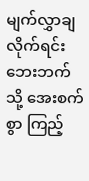မျက်လွှာချလိုက်ရင်း ဘေးဘက်သို့ အေးစက်စွာ ကြည့်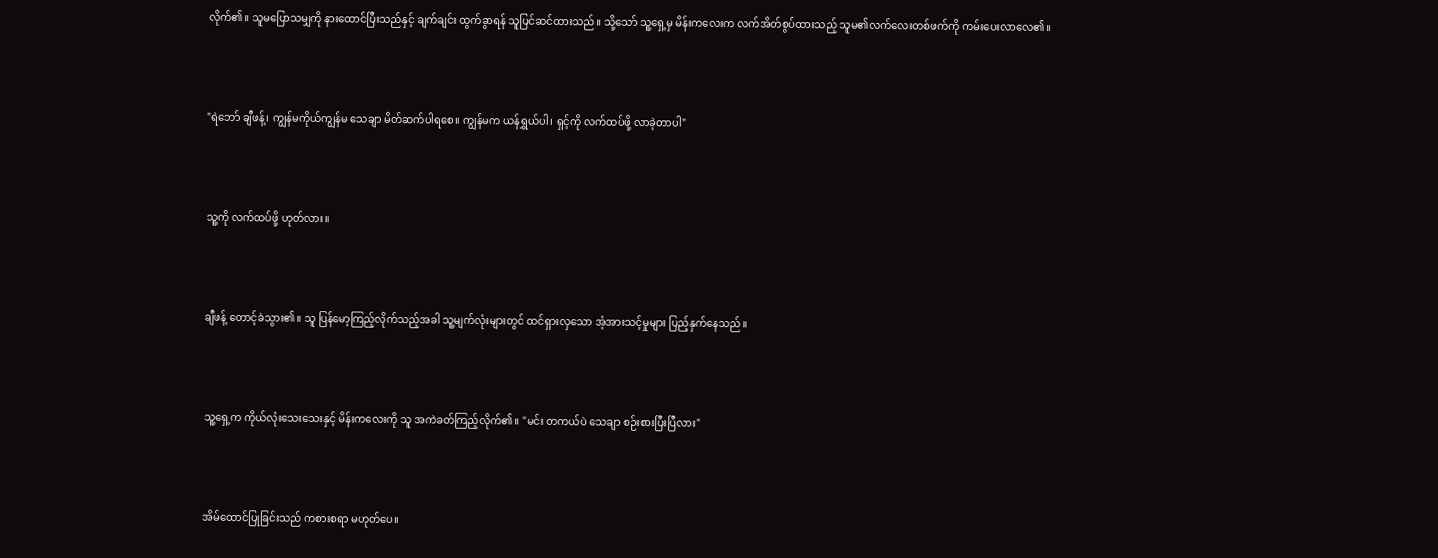လိုက်၏။ သူမပြောသမျှကို နားထောင်ပြီးသည်နှင့် ချက်ချင်း ထွက်ခွာရန် သူပြင်ဆင်ထားသည်။ သို့သော် သူ့ရှေ့မှ မိန်းကလေးက လက်အိတ်စွပ်ထားသည့် သူမ၏လက်လေးတစ်ဖက်ကို ကမ်းပေးလာလေ၏။



"ရဲဘော် ချီဖန့်၊ ကျွန်မကိုယ်ကျွန်မ သေချာ မိတ်ဆက်ပါရစေ။ ကျွန်မက ယန်ရွှယ်ပါ၊ ရှင့်ကို လက်ထပ်ဖို့ လာခဲ့တာပါ"



သူ့ကို လက်ထပ်ဖို့ ဟုတ်လား။



ချီဖန့် တောင့်ခဲသွား၏။ သူ ပြန်မော့ကြည့်လိုက်သည့်အခါ သူ့မျက်လုံးများတွင် ထင်ရှားလှသော အံ့အားသင့်မှုများ ပြည့်နှက်နေသည်။



သူ့ရှေ့က ကိုယ်လုံးသေးသေးနှင့် မိန်းကလေးကို သူ အကဲခတ်ကြည့်လိုက်၏။ "မင်း တကယ်ပဲ သေချာ စဉ်းစားပြီးပြီလား"



အိမ်ထောင်ပြုခြင်းသည် ကစားစရာ မဟုတ်ပေ။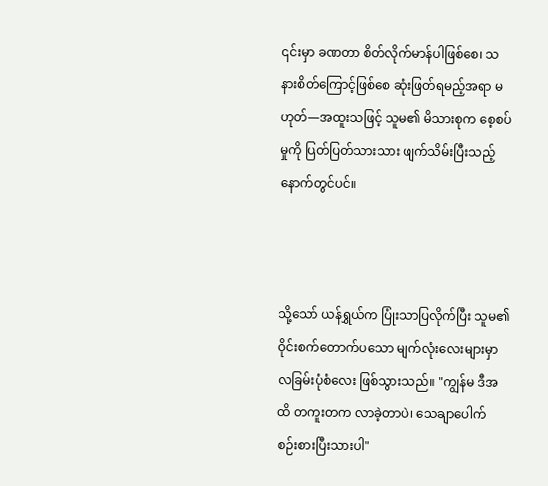၎င်းမှာ ခဏတာ စိတ်လိုက်မာန်ပါဖြစ်စေ၊ သနားစိတ်ကြောင့်ဖြစ်စေ ဆုံးဖြတ်ရမည့်အရာ မဟုတ်—အထူးသဖြင့် သူမ၏ မိသားစုက စေ့စပ်မှုကို ပြတ်ပြတ်သားသား ဖျက်သိမ်းပြီးသည့်နောက်တွင်ပင်။



သို့သော် ယန်ရွှယ်က ပြုံးသာပြလိုက်ပြီး သူမ၏ ဝိုင်းစက်တောက်ပသော မျက်လုံးလေးများမှာ လခြမ်းပုံစံလေး ဖြစ်သွားသည်။ "ကျွန်မ ဒီအထိ တကူးတက လာခဲ့တာပဲ၊ သေချာပေါက် စဉ်းစားပြီးသားပါ"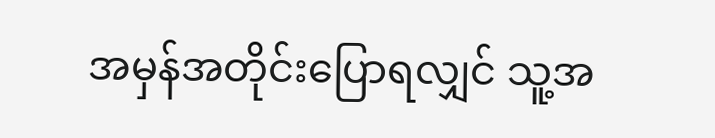အမှန်အတိုင်းပြောရလျှင် သူ့အ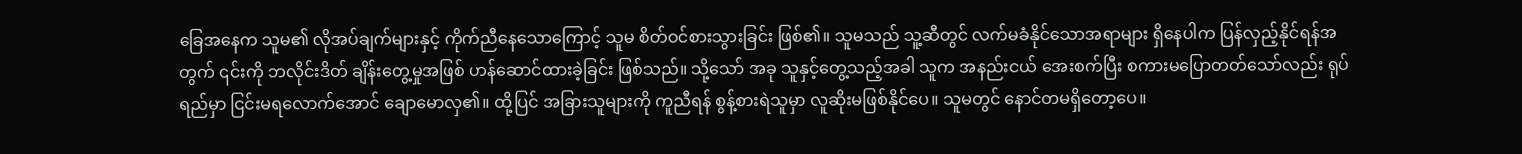ခြေအနေက သူမ၏ လိုအပ်ချက်များနှင့် ကိုက်ညီနေသောကြောင့် သူမ စိတ်ဝင်စားသွားခြင်း ဖြစ်၏။ သူမသည် သူ့ဆီတွင် လက်မခံနိုင်သောအရာများ ရှိနေပါက ပြန်လှည့်နိုင်ရန်အတွက် ၎င်းကို ဘလိုင်းဒိတ် ချိန်းတွေ့မှုအဖြစ် ဟန်ဆောင်ထားခဲ့ခြင်း ဖြစ်သည်။ သို့သော် အခု သူနှင့်တွေ့သည့်အခါ သူက အနည်းငယ် အေးစက်ပြီး စကားမပြောတတ်သော်လည်း ရုပ်ရည်မှာ ငြင်းမရလောက်အောင် ချောမောလှ၏။ ထို့ပြင် အခြားသူများကို ကူညီရန် စွန့်စားရဲသူမှာ လူဆိုးမဖြစ်နိုင်ပေ။ သူမတွင် နောင်တမရှိတော့ပေ။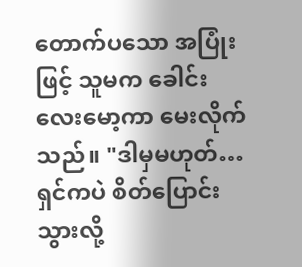တောက်ပသော အပြုံးဖြင့် သူမက ခေါင်းလေးမော့ကာ မေးလိုက်သည်။ "ဒါမှမဟုတ်… ရှင်ကပဲ စိတ်ပြောင်းသွားလို့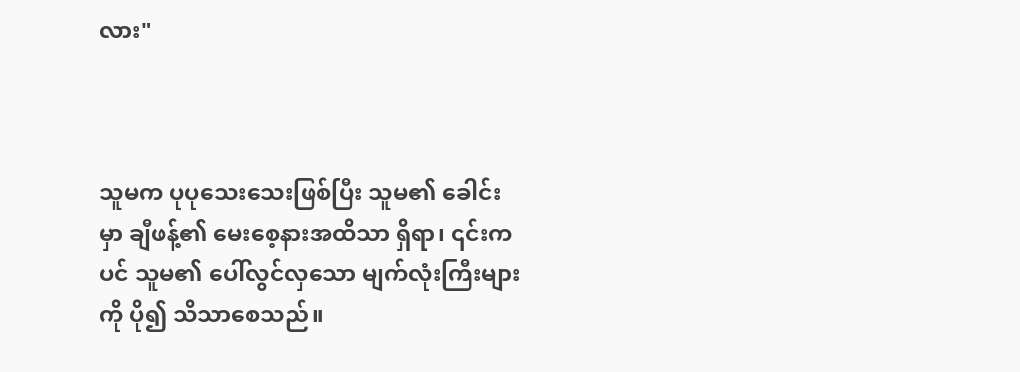လား"



သူမက ပုပုသေးသေးဖြစ်ပြီး သူမ၏ ခေါင်းမှာ ချီဖန့်၏ မေးစေ့နားအထိသာ ရှိရာ၊ ၎င်းကပင် သူမ၏ ပေါ်လွင်လှသော မျက်လုံးကြီးများကို ပို၍ သိသာစေသည်။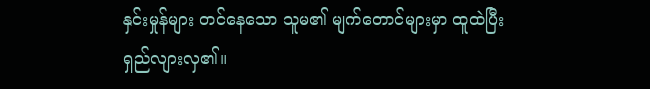နှင်းမှုန်များ တင်နေသော သူမ၏ မျက်တောင်များမှာ ထူထဲပြီး ရှည်လျားလှ၏။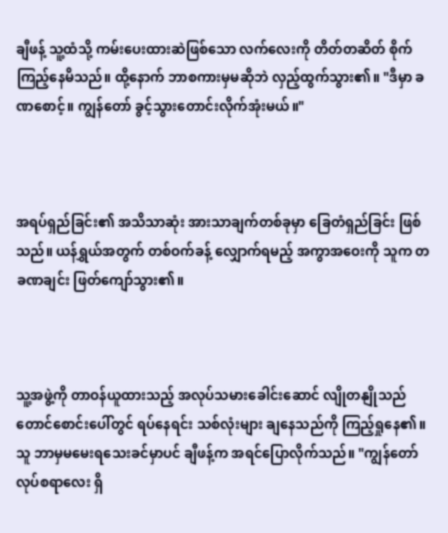ချီဖန့် သူ့ထံသို့ ကမ်းပေးထားဆဲဖြစ်သော လက်လေးကို တိတ်တဆိတ် စိုက်ကြည့်နေမိသည်။ ထို့နောက် ဘာစကားမှမဆိုဘဲ လှည့်ထွက်သွား၏။ "ဒီမှာ ခဏစောင့်။ ကျွန်တော် ခွင့်သွားတောင်းလိုက်အုံးမယ်။"



အရပ်ရှည်ခြင်း၏ အသိသာဆုံး အားသာချက်တစ်ခုမှာ ခြေတံရှည်ခြင်း ဖြစ်သည်။ ယန်ရွှယ်အတွက် တစ်ဝက်ခန့် လျှောက်ရမည့် အကွာအဝေးကို သူက တခဏချင်း ဖြတ်ကျော်သွား၏။



သူ့အဖွဲ့ကို တာဝန်ယူထားသည့် အလုပ်သမားခေါင်းဆောင် လျိုတနျိုသည် တောင်စောင်းပေါ်တွင် ရပ်နေရင်း သစ်လုံးများ ချနေသည်ကို ကြည့်ရှုနေ၏။ သူ ဘာမှမမေးရသေးခင်မှာပင် ချီဖန့်က အရင်ပြောလိုက်သည်။ "ကျွန်တော် လုပ်စရာလေး ရှိ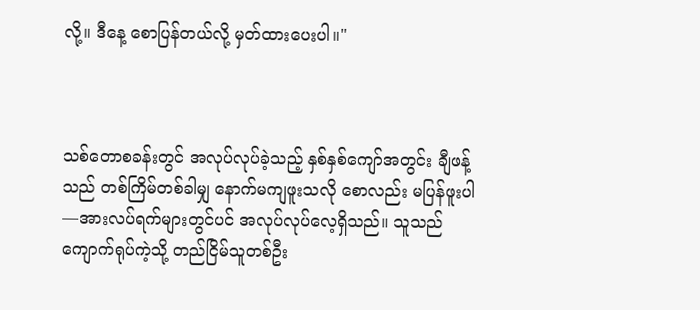လို့။ ဒီနေ့ စောပြန်တယ်လို့ မှတ်ထားပေးပါ။"



သစ်တောစခန်းတွင် အလုပ်လုပ်ခဲ့သည့် နှစ်နှစ်ကျော်အတွင်း ချီဖန့်သည် တစ်ကြိမ်တစ်ခါမျှ နောက်မကျဖူးသလို စောလည်း မပြန်ဖူးပါ—အားလပ်ရက်များတွင်ပင် အလုပ်လုပ်လေ့ရှိသည်။ သူသည် ကျောက်ရုပ်ကဲ့သို့ တည်ငြိမ်သူတစ်ဦး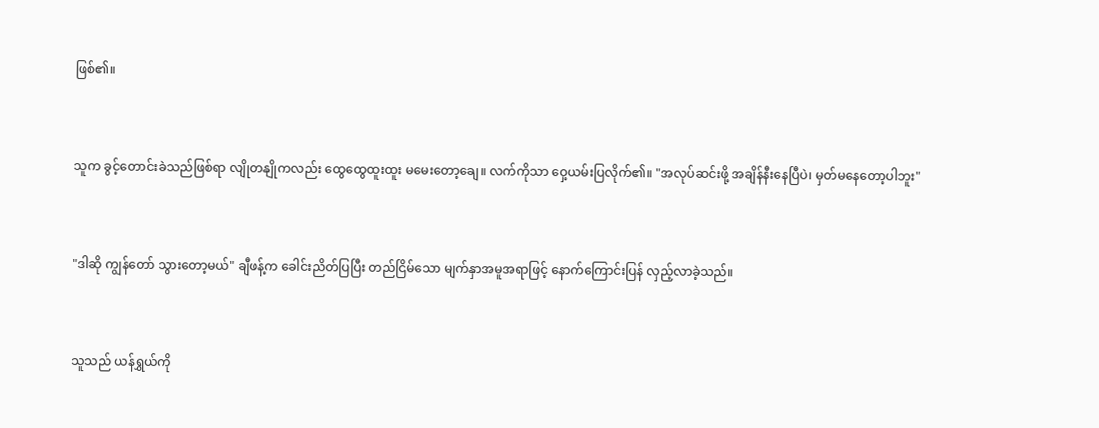ဖြစ်၏။



သူက ခွင့်တောင်းခဲသည်ဖြစ်ရာ လျိုတနျိုကလည်း ထွေထွေထူးထူး မမေးတော့ချေ။ လက်ကိုသာ ဝှေ့ယမ်းပြလိုက်၏။ "အလုပ်ဆင်းဖို့ အချိန်နီးနေပြီပဲ၊ မှတ်မနေတော့ပါဘူး"



"ဒါဆို ကျွန်တော် သွားတော့မယ်" ချီဖန့်က ခေါင်းညိတ်ပြပြီး တည်ငြိမ်သော မျက်နှာအမူအရာဖြင့် နောက်ကြောင်းပြန် လှည့်လာခဲ့သည်။



သူသည် ယန်ရွှယ်ကို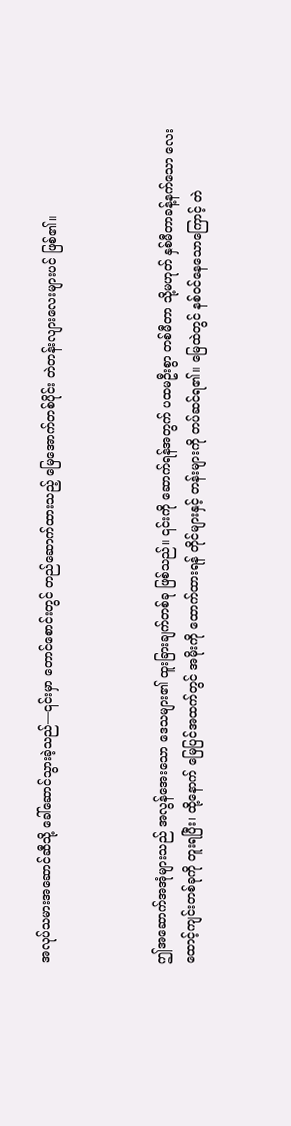အလုပ်သမားအဆောင်ဆီသို့ ခေါ်ဆောင်သွားခဲ့သည်—၎င်းမှာ တောင်စောင်းတွင် တည်ဆောက်ထားသည့် မြေအောက်တစ်ပိုင်း တဲတန်းလျားလေးများပင် ဖြစ်၏။



ဤအဆောက်အအုံများသည် အလွန်အေးသော ဒေသများ၏ ထူးခြားချက်တစ်ခု ဖြစ်သည်။ ၎င်းကို ဆောက်ရန်အတွက် ပထမဦးစွာ တစ်မီတာ သို့မဟုတ် နှစ်မီတာခန့်နက်သော လေးထောင့်ကျင်းတစ်ခုကို တူးရပြီး၊ ထို့နောက် မြေပြင်အထက်တွင် အမိုးကို ထောက်ထားရန် တိုင်များနှင့် တန်းများကို တပ်ဆင်ရ၏။ မြေထဲတွင် နစ်ဝင်နေသောကြောင့် တဲ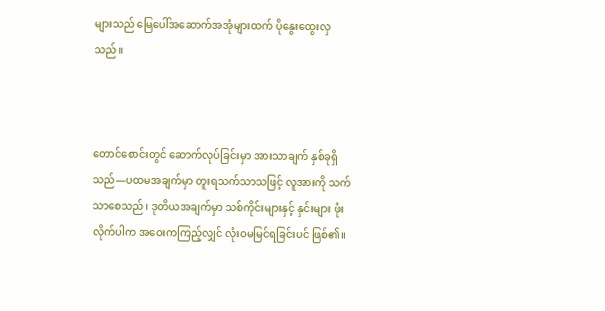များသည် မြေပေါ်အဆောက်အအုံများထက် ပိုနွေးထွေးလှသည်။



တောင်စောင်းတွင် ဆောက်လုပ်ခြင်းမှာ အားသာချက် နှစ်ခုရှိသည်—ပထမအချက်မှာ တူးရသက်သာသဖြင့် လူအားကို သက်သာစေသည်၊ ဒုတိယအချက်မှာ သစ်ကိုင်းများနှင့် နှင်းများ ဖုံးလိုက်ပါက အဝေးကကြည့်လျှင် လုံးဝမမြင်ရခြင်းပင် ဖြစ်၏။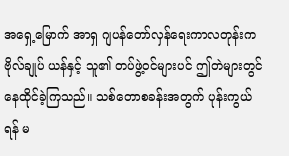အရှေ့မြောက် အာရှ ဂျပန်တော်လှန်ရေးကာလတုန်းက ဗိုလ်ချုပ် ယန်နှင့် သူ၏ တပ်ဖွဲ့ဝင်များပင် ဤတဲများတွင် နေထိုင်ခဲ့ကြသည်။ သစ်တောစခန်းအတွက် ပုန်းကွယ်ရန် မ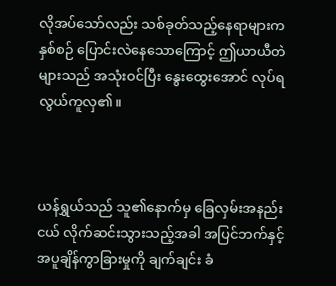လိုအပ်သော်လည်း သစ်ခုတ်သည့်နေရာများက နှစ်စဉ် ပြောင်းလဲနေသောကြောင့် ဤယာယီတဲများသည် အသုံးဝင်ပြီး နွေးထွေးအောင် လုပ်ရလွယ်ကူလှ၏။



ယန်ရွှယ်သည် သူ၏နောက်မှ ခြေလှမ်းအနည်းငယ် လိုက်ဆင်းသွားသည့်အခါ အပြင်ဘက်နှင့် အပူချိန်ကွာခြားမှုကို ချက်ချင်း ခံ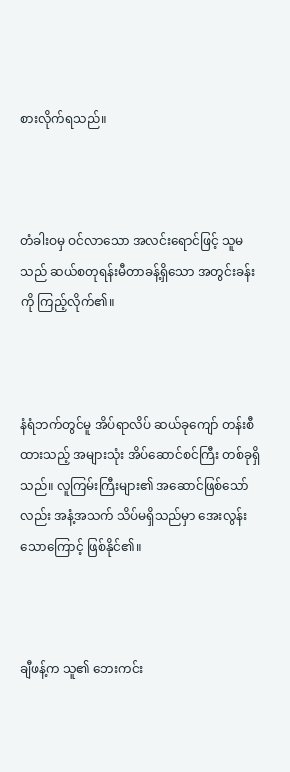စားလိုက်ရသည်။



တံခါးဝမှ ဝင်လာသော အလင်းရောင်ဖြင့် သူမသည် ဆယ်စတုရန်းမီတာခန့်ရှိသော အတွင်းခန်းကို ကြည့်လိုက်၏။



နံရံဘက်တွင်မူ အိပ်ရာလိပ် ဆယ်ခုကျော် တန်းစီထားသည့် အများသုံး အိပ်ဆောင်စင်ကြီး တစ်ခုရှိသည်။ လူကြမ်းကြီးများ၏ အဆောင်ဖြစ်သော်လည်း အနံ့အသက် သိပ်မရှိသည်မှာ အေးလွန်းသောကြောင့် ဖြစ်နိုင်၏။



ချီဖန့်က သူ၏ ဘေးကင်း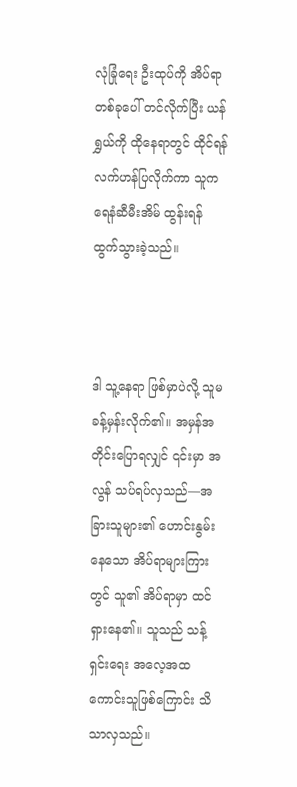လုံခြုံရေး ဦးထုပ်ကို အိပ်ရာတစ်ခုပေါ် တင်လိုက်ပြီး ယန်ရွှယ်ကို ထိုနေရာတွင် ထိုင်ရန် လက်ဟန်ပြလိုက်ကာ သူက ရေနံဆီမီးအိမ် ထွန်းရန် ထွက်သွားခဲ့သည်။



ဒါ သူ့နေရာ ဖြစ်မှာပဲလို့ သူမ ခန့်မှန်းလိုက်၏။ အမှန်အတိုင်းပြောရလျှင် ၎င်းမှာ အလွန် သပ်ရပ်လှသည်—အခြားသူများ၏ ဟောင်းနွမ်းနေသော အိပ်ရာများကြားတွင် သူ၏ အိပ်ရာမှာ ထင်ရှားနေ၏။ သူသည် သန့်ရှင်းရေး အလေ့အထ ကောင်းသူဖြစ်ကြောင်း သိသာလှသည်။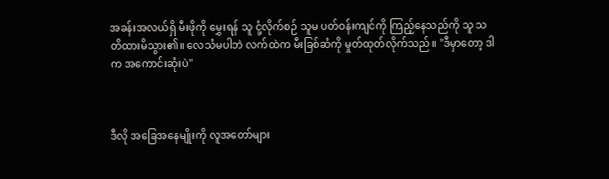အခန်းအလယ်ရှိ မီးဖိုကို မွှေးရန် သူ ငုံ့လိုက်စဉ် သူမ ပတ်ဝန်းကျင်ကို ကြည့်နေသည်ကို သူ သတိထားမိသွား၏။ လေသံမပါဘဲ လက်ထဲက မီးခြစ်ဆံကို မှုတ်ထုတ်လိုက်သည်။ "ဒီမှာတော့ ဒါက အကောင်းဆုံးပဲ"



ဒီလို အခြေအနေမျိုးကို လူအတော်များ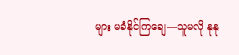များ မခံနိုင်ကြချေ—သူမလို နုနု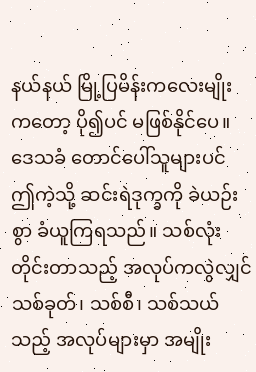နယ်နယ် မြို့ပြမိန်းကလေးမျိုးကတော့ ပို၍ပင် မဖြစ်နိုင်ပေ။ ဒေသခံ တောင်ပေါ်သူများပင် ဤကဲ့သို့ ဆင်းရဲဒုက္ခကို ခဲယဉ်းစွာ ခံယူကြရသည်။ သစ်လုံးတိုင်းတာသည့် အလုပ်ကလွဲလျှင် သစ်ခုတ်၊ သစ်စီ၊ သစ်သယ်သည့် အလုပ်များမှာ အမျိုး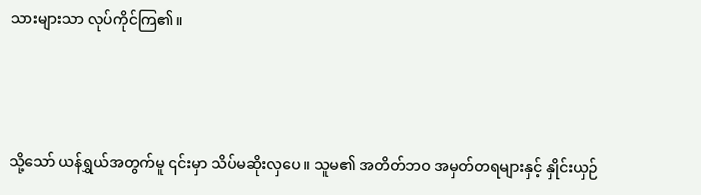သားများသာ လုပ်ကိုင်ကြ၏။



သို့သော် ယန်ရွှယ်အတွက်မူ ၎င်းမှာ သိပ်မဆိုးလှပေ။ သူမ၏ အတိတ်ဘဝ အမှတ်တရများနှင့် နှိုင်းယှဉ်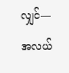လျှင်—အလယ်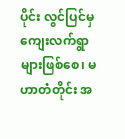ပိုင်း လွင်ပြင်မှ ကျေးလက်ရွာများဖြစ်စေ၊ မဟာတံတိုင်း အ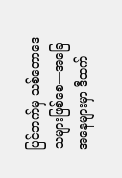ပြင်ဘက်မှ သစ်တောဒေသများဖြစ်စေ—အခြေအနေများမှာ ဒီထက်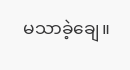မသာခဲ့ချေ။